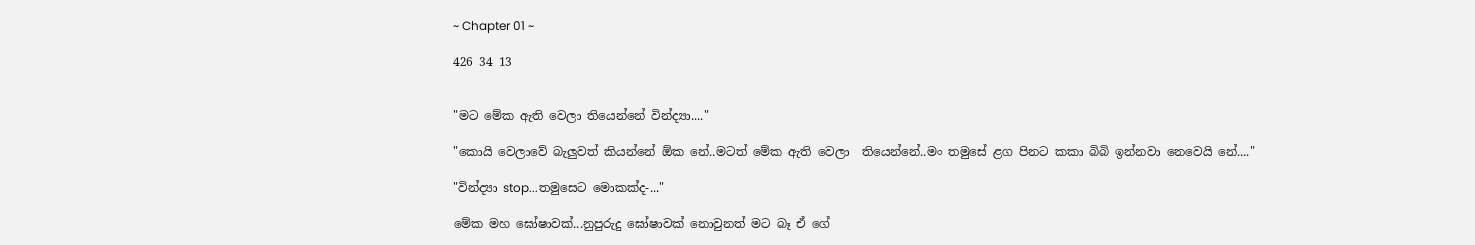~ Chapter 01 ~

426 34 13


"මට මේක ඇති වෙලා තියෙන්නේ වින්ද්‍යා...."

"කොයි වෙලාවේ බැලුවත් කියන්නේ ඕක නේ..මටත් මේක ඇති වෙලා  තියෙන්නේ..මං තමුසේ ළග පිනට කකා බිබි ඉන්නවා නෙවෙයි නේ...."

"වින්ද්‍යා stop...තමුසෙට මොකක්ද-..."

මේක මහ ඝෝෂාවක්...නුපුරුදු ඝෝෂාවක් නොවුනත් මට බෑ ඒ ගේ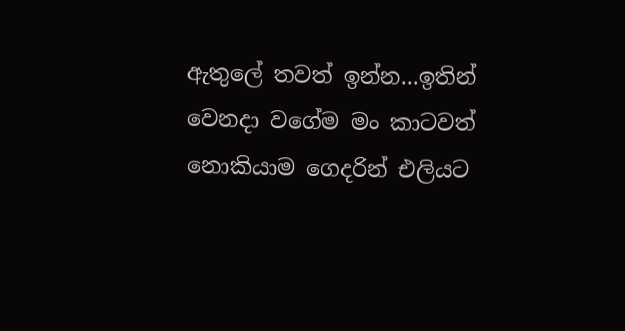ඇතුලේ තවත් ඉන්න...ඉතින් වෙනදා වගේම මං කාටවත් නොකියාම ගෙදරින් එලියට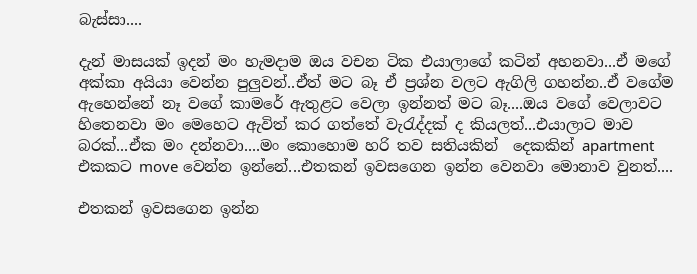බැස්සා....

දැන් මාසයක් ඉදන් මං හැමදාම ඔය වචන ටික එයාලාගේ කටින් අහනවා...ඒ මගේ අක්කා අයියා වෙන්න පුලුවන්..ඒත් මට බෑ ඒ ප්‍රශ්න වලට ඇගිලි ගහන්න..ඒ වගේම ඇහෙන්නේ නෑ වගේ කාමරේ ඇතුළට වෙලා ඉන්නත් මට බෑ....ඔය වගේ වෙලාවට හිතෙනවා මං මෙහෙට ඇවිත් කර ගත්තේ වැරැද්දක් ද කියලත්...එයාලාට මාව බරක්...ඒක මං දන්නවා....මං කොහොම හරි තව සතියකින්  දෙකකින් apartment  එකකට move වෙන්න ඉන්නේ...එතකන් ඉවසගෙන ඉන්න වෙනවා මොනාව වුනත්....

එතකන් ඉවසගෙන ඉන්න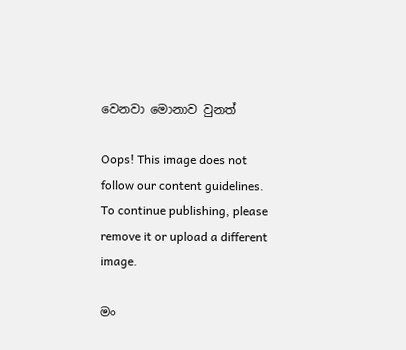වෙනවා මොනාව වුනත්

Oops! This image does not follow our content guidelines. To continue publishing, please remove it or upload a different image.

මං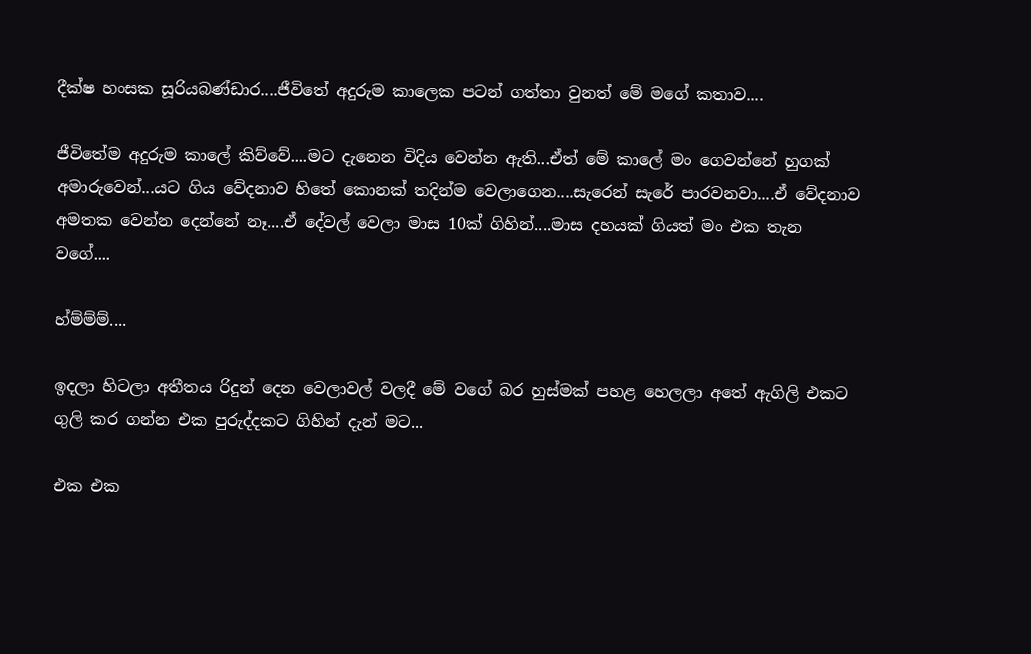දීක්ෂ හංසක සූරියබණ්ඩාර....ජීවිතේ අදුරුම කාලෙක පටන් ගත්තා වුනත් මේ මගේ කතාව....

ජීවිතේම අදුරුම කාලේ කිව්වේ....මට දැනෙන විදිය වෙන්න ඇති...ඒත් මේ කාලේ මං ගෙවන්නේ හුගක් අමාරුවෙන්...යට ගිය වේදනාව හිතේ කොනක් තදින්ම වෙලාගෙන....සැරෙන් සැරේ පාරවනවා....ඒ වේදනාව අමතක වෙන්න දෙන්නේ නෑ....ඒ දේවල් වෙලා මාස 10ක් ගිහින්....මාස දහයක් ගියත් මං එක තැන වගේ....

හ්ම්ම්ම්....

ඉදලා හිටලා අතීතය රිදුන් දෙන වෙලාවල් වලදී මේ වගේ බර හුස්මක් පහළ හෙලලා අතේ ඇගිලි එකට ගුලි කර ගන්න එක පුරුද්දකට ගිහින් දැන් මට...

එක එක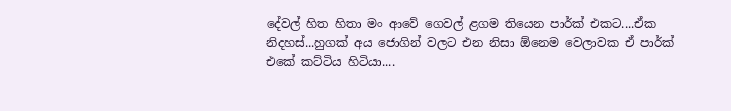දේවල් හිත හිතා මං ආවේ ගෙවල් ළගම තියෙන පාර්ක් එකට....ඒක නිදහස්...හුගක් අය ජොගින් වලට එන නිසා ඕනෙම වෙලාවක ඒ පාර්ක් එකේ කට්ටිය හිටියා....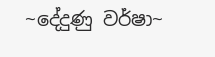~දේදුණු වර්ෂා~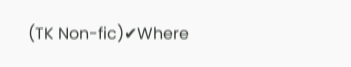(TK Non-fic)✔Where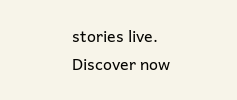stories live. Discover now